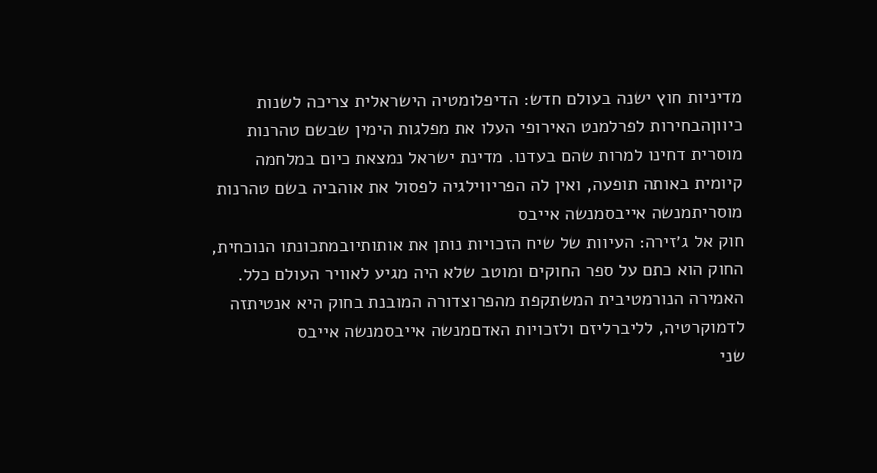מדיניות חוץ ישנה בעולם חדש: הדיפלומטיה הישראלית צריכה לשנות כיווןהבחירות לפרלמנט האירופי העלו את מפלגות הימין שבשם טהרנות מוסרית דחינו למרות שהם בעדנו. מדינת ישראל נמצאת כיום במלחמה קיומית באותה תופעה, ואין לה הפריווילגיה לפסול את אוהביה בשם טהרנות מוסריתמנשה אייבסמנשה אייבס
חוק אל ג׳זירה: העיוות של שיח הזכויות נותן את אותותיובמתכונתו הנוכחית, החוק הוא כתם על ספר החוקים ומוטב שלא היה מגיע לאוויר העולם כלל. האמירה הנורמטיבית המשתקפת מהפרוצדורה המובנת בחוק היא אנטיתזה לדמוקרטיה, לליברליזם ולזכויות האדםמנשה אייבסמנשה אייבס
שני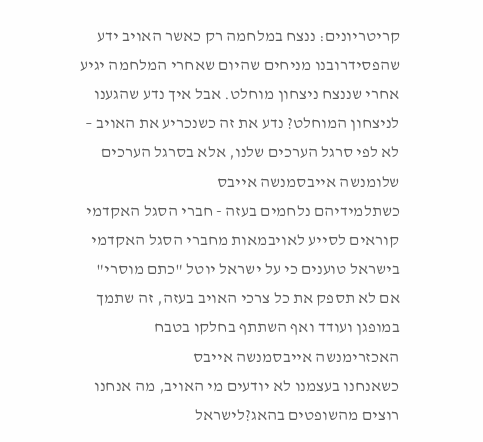קריטריונים: ננצח במלחמה רק כאשר האויב ידע שהפסידרובנו מניחים שהיום שאחרי המלחמה יגיע אחרי שננצח ניצחון מוחלט. אבל איך נדע שהגענו לניצחון המוחלט? נדע את זה כשנכריע את האויב – לא לפי סרגל הערכים שלנו, אלא בסרגל הערכים שלומנשה אייבסמנשה אייבס
כשתלמידיהם נלחמים בעזה - חברי הסגל האקדמי קוראים לסייע לאויבמאות מחברי הסגל האקדמי בישראל טוענים כי על ישראל יוטל "כתם מוסרי" אם לא תספק את כל צרכי האויב בעזה, זה שתמך במופגן ועודד ואף השתתף בחלקו בטבח האכזרימנשה אייבסמנשה אייבס
כשאנחנו בעצמנו לא יודעים מי האויב, מה אנחנו רוצים מהשופטים בהאג?לישראל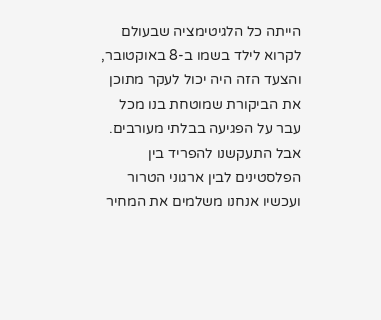הייתה כל הלגיטימציה שבעולם לקרוא לילד בשמו ב-8 באוקטובר, והצעד הזה היה יכול לעקר מתוכן את הביקורת שמוטחת בנו מכל עבר על הפגיעה בבלתי מעורבים. אבל התעקשנו להפריד בין הפלסטינים לבין ארגוני הטרור ועכשיו אנחנו משלמים את המחיר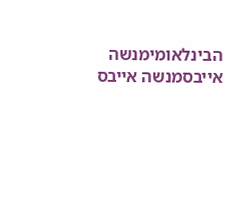הבינלאומימנשה אייבסמנשה אייבס